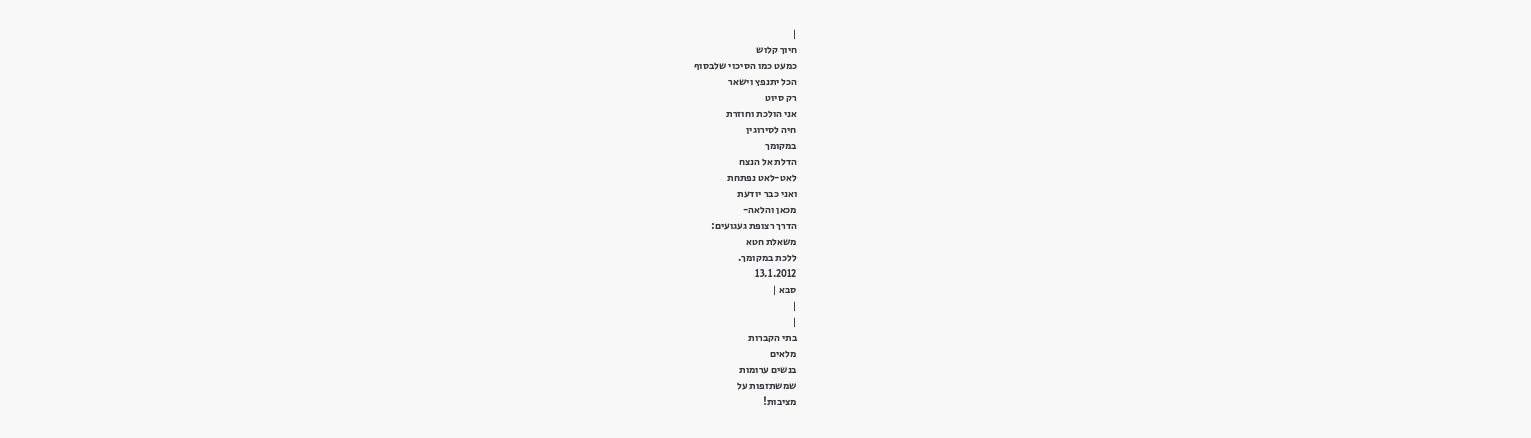|
חיוך קלוש
כמעט כמו הסיכוי שלבסוף
הכל יתנפץ וישאר
רק סיוט
אני הולכת וחוזרת
חיה לסירוגין
במקומך
הדלת אל הנצח
לאט-לאט נפתחת
ואני כבר יודעת
מכאן והלאה-
הדרך רצופת געגועים:
משאלת חטא
ללכת במקומך.
13.1.2012
סבא |
|
|
בתי הקברות
מלאים
בנשים ערומות
שמשתזפות על
מציבות!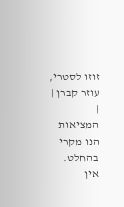זוזו לסטרי,
עוזר קברן |
|
המציאות הנו מקרי בהחלט. אין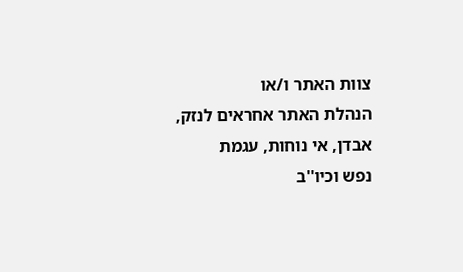צוות האתר ו/או
הנהלת האתר אחראים לנזק, אבדן, אי נוחות, עגמת
נפש וכיו''ב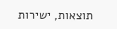תוצאות, ישירות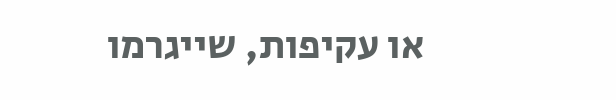או עקיפות, שייגרמו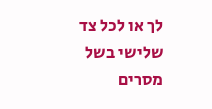לך או לכל צד שלישי בשל מסרים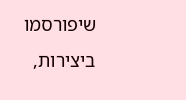שיפורסמו
ביצירות,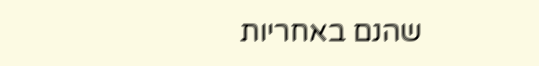שהנם באחריות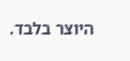היוצר בלבד.